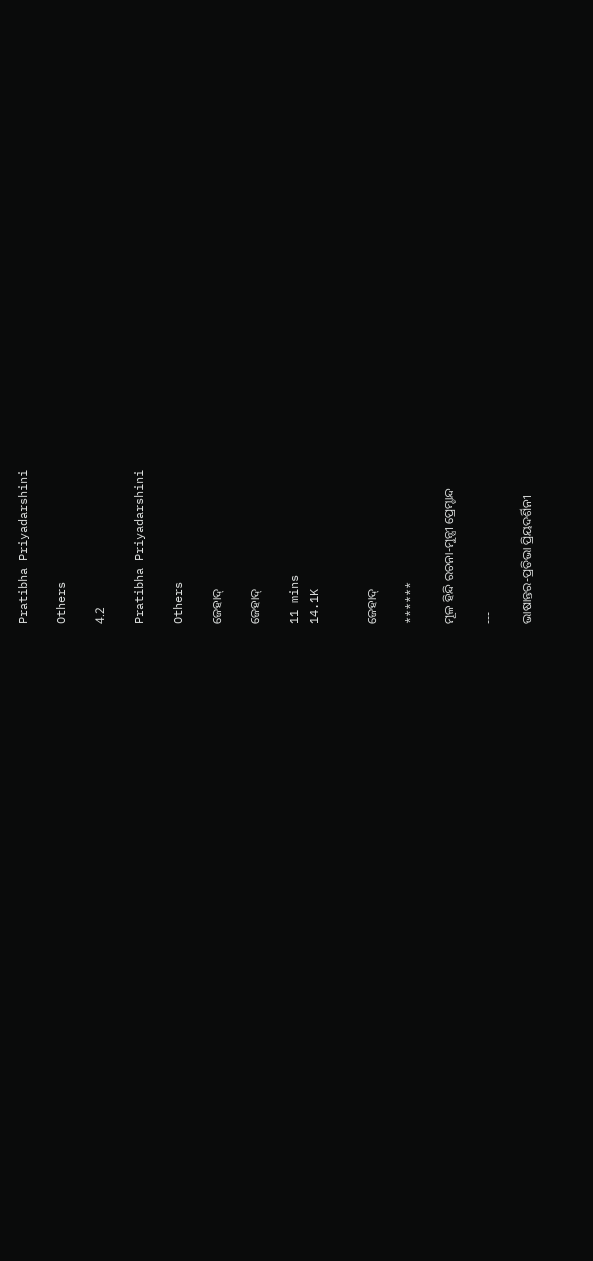Pratibha Priyadarshini

Others

4.2

Pratibha Priyadarshini

Others

ଜେହାଦ୍

ଜେହାଦ୍

11 mins
14.1K


ଜେହାଦ୍

******

ମୂଳ ହିନ୍ଦି ରଚନା-ମୁନ୍ସୀ ପ୍ରେମ୍ଚାନ୍ଦ

---

ଭାଷାନ୍ତର-ପ୍ରତିଭା ପ୍ରିୟଦର୍ଶିନୀ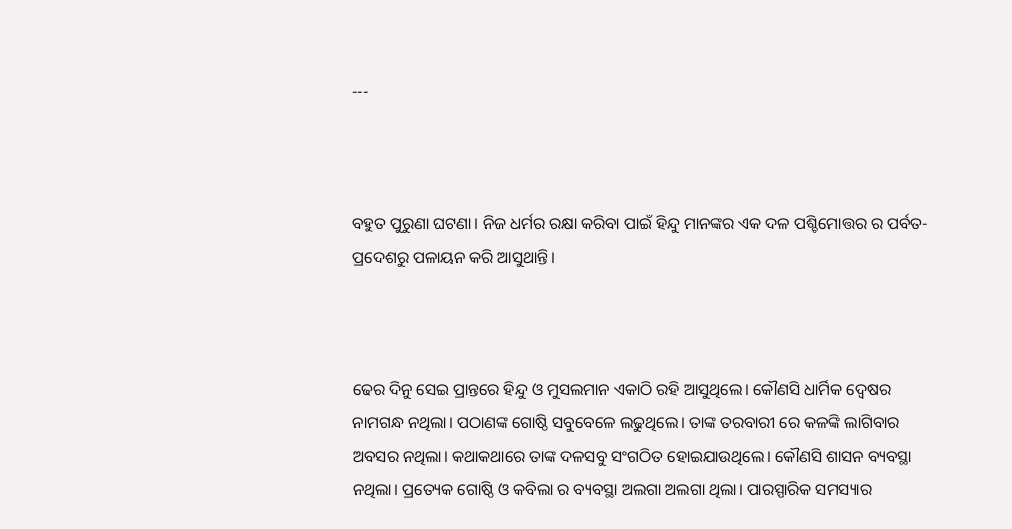---



ବହୁତ ପୁରୁଣା ଘଟଣା। ନିଜ ଧର୍ମର ରକ୍ଷା କରିବା ପାଇଁ ହିନ୍ଦୁ ମାନଙ୍କର ଏକ ଦଳ ପଶ୍ଚିମୋତ୍ତର ର ପର୍ବତ-ପ୍ରଦେଶରୁ ପଳାୟନ କରି ଆସୁଥାନ୍ତି।



ଢେର ଦିନୁ ସେଇ ପ୍ରାନ୍ତରେ ହିନ୍ଦୁ ଓ ମୁସଲମାନ ଏକାଠି ରହି ଆସୁଥିଲେ। କୌଣସି ଧାର୍ମିକ ଦ୍ବେଷର ନାମଗନ୍ଧ ନଥିଲା। ପଠାଣଙ୍କ ଗୋଷ୍ଠି ସବୁବେଳେ ଲଢୁଥିଲେ। ତାଙ୍କ ତରବାରୀ ରେ କଳଙ୍କି ଲାଗିବାର ଅବସର ନଥିଲା। କଥାକଥାରେ ତାଙ୍କ ଦଳସବୁ ସଂଗଠିତ ହୋଇଯାଉଥିଲେ। କୌଣସି ଶାସନ ବ୍ୟବସ୍ଥା ନଥିଲା। ପ୍ରତ୍ୟେକ ଗୋଷ୍ଠି ଓ କବିଲା ର ବ୍ୟବସ୍ଥା ଅଲଗା ଅଲଗା ଥିଲା। ପାରସ୍ପାରିକ ସମସ୍ୟାର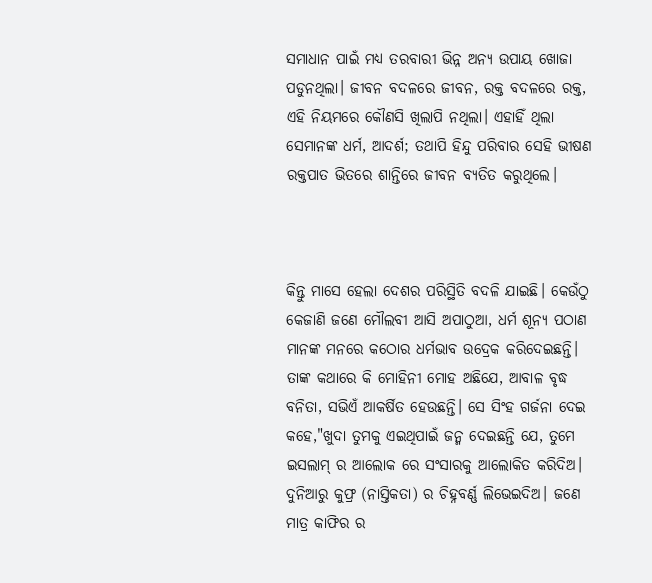ସମାଧାନ ପାଇଁ ମଧ୍ୟ ତରବାରୀ ଭିନ୍ନ ଅନ୍ୟ ଉପାୟ ଖୋଜା ପଡୁନଥିଲା। ଜୀବନ ବଦଳରେ ଜୀବନ, ରକ୍ତ ବଦଳରେ ରକ୍ତ, ଏହି ନିୟମରେ କୌଣସି ଖିଲାପି ନଥିଲା। ଏହାହିଁ ଥିଲା ସେମାନଙ୍କ ଧର୍ମ, ଆଦର୍ଶ; ତଥାପି ହିନ୍ଦୁ ପରିବାର ସେହି ଭୀଷଣ ରକ୍ତପାତ ଭିତରେ ଶାନ୍ତିରେ ଜୀବନ ବ୍ୟତିତ କରୁଥିଲେ।



କିନ୍ତୁ ମାସେ ହେଲା ଦେଶର ପରିସ୍ଥିତି ବଦଳି ଯାଇଛି। କେଉଁଠୁ କେଜାଣି ଜଣେ ମୌଲବୀ ଆସି ଅପାଠୁଆ, ଧର୍ମ ଶୂନ୍ୟ ପଠାଣ ମାନଙ୍କ ମନରେ କଠୋର ଧର୍ମଭାବ ଉଦ୍ରେକ କରିଦେଇଛନ୍ତି। ତାଙ୍କ କଥାରେ କି ମୋହିନୀ ମୋହ ଅଛିଯେ, ଆବାଳ ବୃଦ୍ଧ ବନିତା, ସଭିଏଁ ଆକର୍ଷିତ ହେଉଛନ୍ତି। ସେ ସିଂହ ଗର୍ଜନା ଦେଇ କହେ,"ଖୁଦା ତୁମକୁ ଏଇଥିପାଇଁ ଜନ୍ମ ଦେଇଛନ୍ତି ଯେ, ତୁମେ ଇସଲାମ୍ ର ଆଲୋକ ରେ ସଂସାରକୁ ଆଲୋକିତ କରିଦିଅ। ଦୁନିଆରୁ କୁଫ୍ର (ନାସ୍ତିକତା) ର ଚିହ୍ନବର୍ଣ୍ଣ ଲିଭେଇଦିଅ। ଜଣେ ମାତ୍ର କାଫିର ର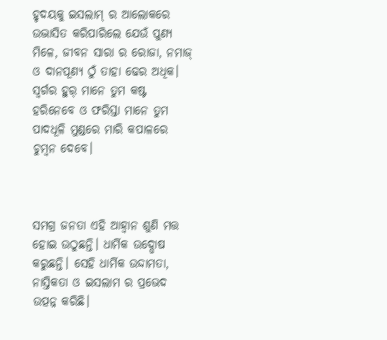ହୃଦୟକୁ ଇସଲାମ୍ ର ଆଲୋକରେ ଉଦ୍ଭାସିତ କରିପାରିଲେ ଯେଉଁ ପୁଣ୍ୟ ମିଳେ, ଜୀବନ ସାରା ର ରୋଜା, ନମାଜ୍ ଓ ଦାନପୂଣ୍ୟ ଠୁଁ ତାହା ଢେର ଅଧିକ। ସ୍ବର୍ଗର ହୁର୍ ମାନେ ତୁମ କଷ୍ଟ ହରିନେବେ ଓ ଫରିସ୍ତା ମାନେ ତୁମ ପାଦଧୂଳି ମୁଣ୍ଡରେ ମାରି କପାଳରେ ଚୁମ୍ବନ ଦେବେ।



ସମଗ୍ର ଜନତା ଏହି ଆହ୍ବାନ ଶୁଣି ମତ୍ତ ହୋଇ ଉଠୁଛନ୍ତି। ଧାର୍ମିକ ଉଦ୍ଘୋଷ କରୁଛନ୍ତି। ସେହି ଧାର୍ମିକ ଉଦ୍ଦାମତା, ନାସ୍ତିକତା ଓ ଇସଲାମ ର ପ୍ରଭେଦ ଉତ୍ପନ୍ନ କରିଛି।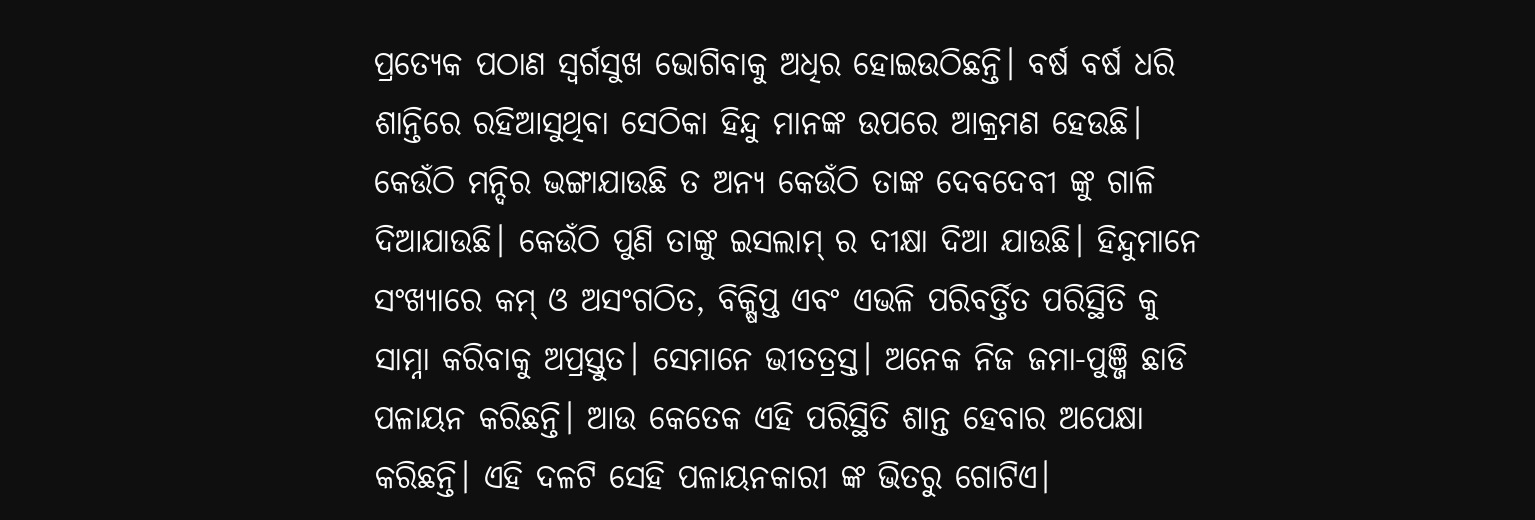ପ୍ରତ୍ୟେକ ପଠାଣ ସ୍ବର୍ଗସୁଖ ଭୋଗିବାକୁ ଅଧିର ହୋଇଉଠିଛନ୍ତି। ବର୍ଷ ବର୍ଷ ଧରି ଶାନ୍ତିରେ ରହିଆସୁଥିବା ସେଠିକା ହିନ୍ଦୁ ମାନଙ୍କ ଉପରେ ଆକ୍ରମଣ ହେଉଛି। କେଉଁଠି ମନ୍ଦିର ଭଙ୍ଗାଯାଉଛି ତ ଅନ୍ୟ କେଉଁଠି ତାଙ୍କ ଦେବଦେବୀ ଙ୍କୁ ଗାଳି ଦିଆଯାଉଛି। କେଉଁଠି ପୁଣି ତାଙ୍କୁ ଇସଲାମ୍ ର ଦୀକ୍ଷା ଦିଆ ଯାଉଛି। ହିନ୍ଦୁମାନେ ସଂଖ୍ୟାରେ କମ୍ ଓ ଅସଂଗଠିତ, ବିକ୍ଷିପ୍ତ ଏବଂ ଏଭଳି ପରିବର୍ତ୍ତିତ ପରିସ୍ଥିତି କୁ ସାମ୍ନା କରିବାକୁ ଅପ୍ରସ୍ତୁତ। ସେମାନେ ଭୀତତ୍ରସ୍ତ। ଅନେକ ନିଜ ଜମା-ପୁଞ୍ଜି ଛାଡି ପଳାୟନ କରିଛନ୍ତି। ଆଉ କେତେକ ଏହି ପରିସ୍ଥିତି ଶାନ୍ତ ହେବାର ଅପେକ୍ଷା କରିଛନ୍ତି। ଏହି ଦଳଟି ସେହି ପଳାୟନକାରୀ ଙ୍କ ଭିତରୁ ଗୋଟିଏ।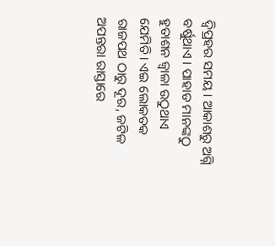ଦ୍ବିପ୍ରହର ସମୟ। ଆକାଶରୁ ଅଗ୍ନି ବର୍ଷୁଥାଏ। ପାହାଡ ମାନଙ୍କଠୁ ହୁତାଶନ ଜ୍ବାଳା ଉଠୁଥାଏ ଯେମିତି। ଏଇ ଲୋକତକ ରାଜପଥ ଠାରୁ ଦୂର, ଜଟିଳ ଅପନ୍ତରା ରାସ୍ତାରେ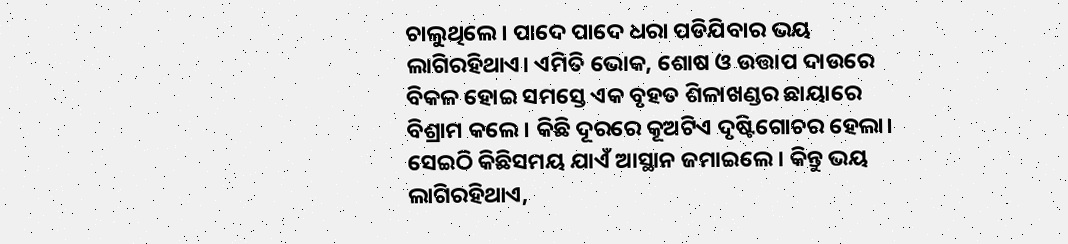ଚାଲୁଥିଲେ। ପାଦେ ପାଦେ ଧରା ପଡିଯିବାର ଭୟ ଲାଗିରହିଥାଏ। ଏମିତି ଭୋକ, ଶୋଷ ଓ ଉତ୍ତାପ ଦାଉରେ ବିକଳ ହୋଇ ସମସ୍ତେ ଏକ ବୃହତ ଶିଳାଖଣ୍ଡର ଛାୟାରେ ବିଶ୍ରାମ କଲେ। କିଛି ଦୂରରେ କୂଅଟିଏ ଦୃଷ୍ଟିଗୋଚର ହେଲା। ସେଇଠି କିଛିସମୟ ଯାଏଁ ଆସ୍ଥାନ ଜମାଇଲେ। କିନ୍ତୁ ଭୟ ଲାଗିରହିଥାଏ,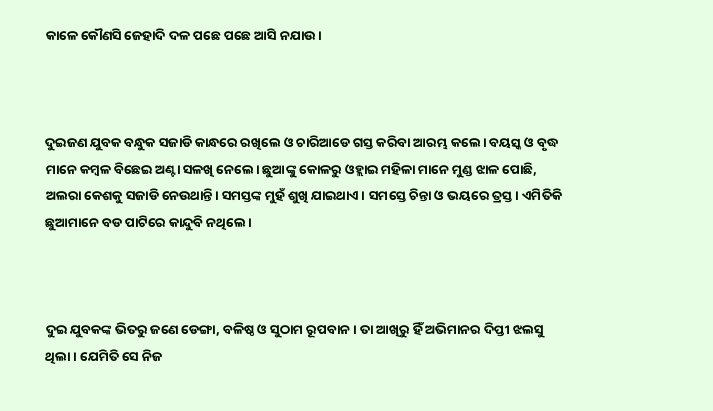କାଳେ କୌଣସି ଜେହାଦି ଦଳ ପଛେ ପଛେ ଆସି ନଯାଉ।



ଦୁଇଜଣ ଯୁବକ ବନ୍ଧୁକ ସଜାଡି କାନ୍ଧରେ ରଖିଲେ ଓ ଚାରିଆଡେ ଗସ୍ତ କରିବା ଆରମ୍ଭ କଲେ। ବୟସ୍କ ଓ ବୃଦ୍ଧ ମାନେ କମ୍ବଳ ବିଛେଇ ଅଣ୍ଟା ସଳଖି ନେଲେ। ଛୁଆଙ୍କୁ କୋଳରୁ ଓହ୍ଲାଇ ମହିଳା ମାନେ ମୁଣ୍ଡ ଝାଳ ପୋଛି, ଅଲରା କେଶକୁ ସଜାଡି ନେଉଥାନ୍ତି। ସମସ୍ତଙ୍କ ମୁହଁ ଶୁଖି ଯାଇଥାଏ। ସମସ୍ତେ ଚିନ୍ତା ଓ ଭୟରେ ତ୍ରସ୍ତ। ଏମିତିକି ଛୁଆମାନେ ବଡ ପାଟିରେ କାନ୍ଦୁବି ନଥିଲେ।



ଦୁଇ ଯୁବକଙ୍କ ଭିତରୁ ଜଣେ ଡେଙ୍ଗା, ବଳିଷ୍ଠ ଓ ସୁଠାମ ରୂପବାନ। ତା ଆଖିରୁ ହିଁ ଅଭିମାନର ଦିପ୍ତୀ ଝଲସୁ ଥିଲା। ଯେମିତି ସେ ନିଜ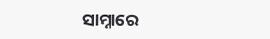ସାମ୍ନାରେ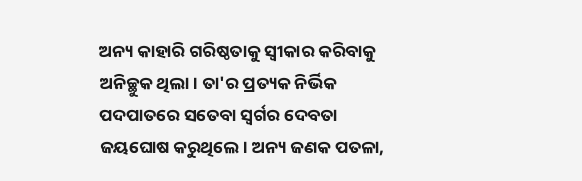ଅନ୍ୟ କାହାରି ଗରିଷ୍ଠତାକୁ ସ୍ବୀକାର କରିବାକୁ ଅନିଚ୍ଛୁକ ଥିଲା। ତା'ର ପ୍ରତ୍ୟକ ନିର୍ଭିକ ପଦପାତରେ ସତେବା ସ୍ବର୍ଗର ଦେବତା ଜୟଘୋଷ କରୁଥିଲେ। ଅନ୍ୟ ଜଣକ ପତଳା,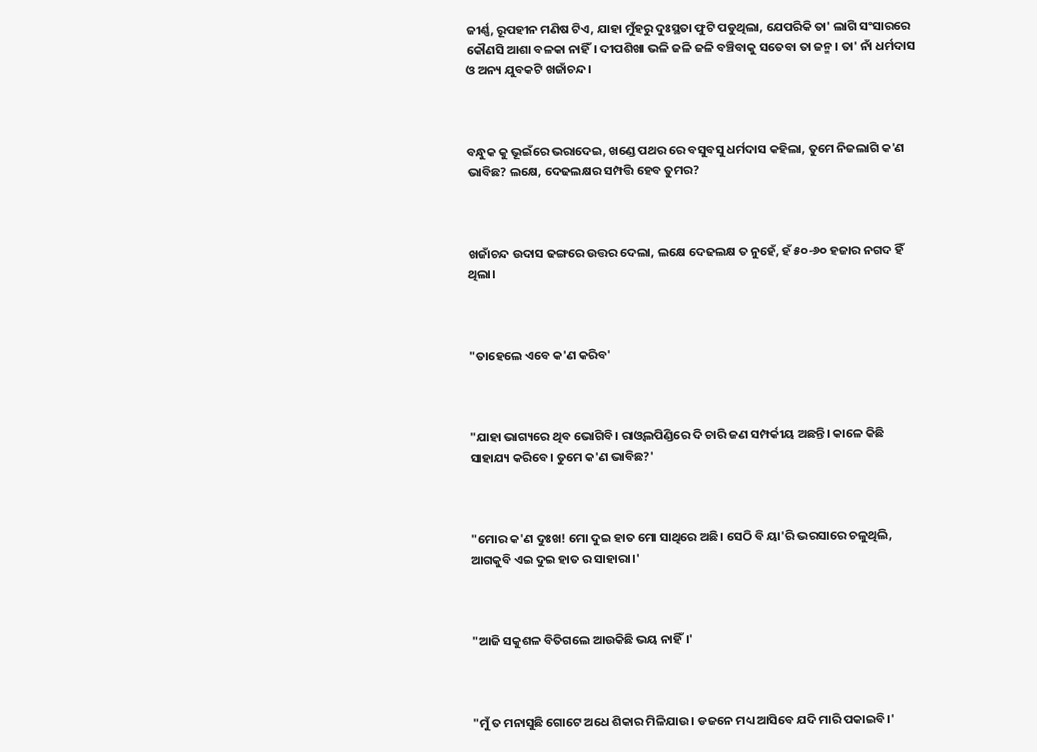ଜୀର୍ଣ୍ଣ, ରୂପହୀନ ମଣିଷ ଟିଏ, ଯାହା ମୁଁହରୁ ଦୁଃସ୍ଥତା ଫୁଟି ପଡୁଥିଲା, ଯେପରିକି ତା' ଲାଗି ସଂସାରରେ କୌଣସି ଆଶା ବଳକା ନାହିଁ। ଦୀପଶିଖା ଭଳି ଜଳି ଜଳି ବଞ୍ଚିବାକୁ ସତେବା ତା ଜନ୍ମ। ତା' ନାଁ ଧର୍ମଦାସ ଓ ଅନ୍ୟ ଯୁବକଟି ଖଜାଁଚନ୍ଦ।



ବନ୍ଧୁକ କୁ ଭୂଇଁରେ ଭରାଦେଇ, ଖଣ୍ଡେ ପଥର ରେ ବସୁବସୁ ଧର୍ମଦାସ କହିଲା, ତୁମେ ନିଜଲାଗି କ'ଣ ଭାବିଛ? ଲକ୍ଷେ, ଦେଢଲକ୍ଷର ସମ୍ପତ୍ତି ହେବ ତୁମର?



ଖଜାଁଚନ୍ଦ ଉଦାସ ଢଙ୍ଗରେ ଉତ୍ତର ଦେଲା, ଲକ୍ଷେ ଦେଢଲକ୍ଷ ତ ନୁହେଁ, ହଁ ୫୦-୬୦ ହଜାର ନଗଦ ହିଁ ଥିଲା।



"ତାହେଲେ ଏବେ କ'ଣ କରିବ'



"ଯାହା ଭାଗ୍ୟରେ ଥିବ ଭୋଗିବି। ରାଓ୍ବଲପିଣ୍ଡିରେ ଦି ଚାରି ଜଣ ସମ୍ପର୍କୀୟ ଅଛନ୍ତି। କାଳେ କିଛି ସାହାଯ୍ୟ କରିବେ। ତୁମେ କ'ଣ ଭାବିଛ?'



"ମୋର କ'ଣ ଦୁଃଖ! ମୋ ଦୁଇ ହାତ ମୋ ସାଥିରେ ଅଛି। ସେଠି ବି ୟା'ରି ଭରସାରେ ଚଳୁଥିଲି, ଆଗକୁବି ଏଇ ଦୁଇ ହାତ ର ସାହାରା।'



"ଆଜି ସକୁଶଳ ବିତିଗଲେ ଆଉକିଛି ଭୟ ନାହିଁ।'



"ମୁଁ ତ ମନାସୁଛି ଗୋଟେ ଅଧେ ଶିକାର ମିଳିଯାଉ। ଡଜନେ ମଧ୍ୟ ଆସିବେ ଯଦି ମାରି ପକାଇବି।'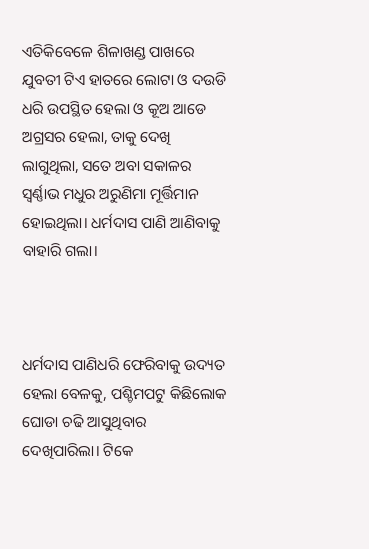ଏତିକିବେଳେ ଶିଳାଖଣ୍ଡ ପାଖରେ ଯୁବତୀ ଟିଏ ହାତରେ ଲୋଟା ଓ ଦଉଡି ଧରି ଉପସ୍ଥିତ ହେଲା ଓ କୂଅ ଆଡେ ଅଗ୍ରସର ହେଲା, ତାକୁ ଦେଖି ଲାଗୁଥିଲା, ସତେ ଅବା ସକାଳର ସ୍ବର୍ଣ୍ଣାଭ ମଧୁର ଅରୁଣିମା ମୂର୍ତ୍ତିମାନ ହୋଇଥିଲା। ଧର୍ମଦାସ ପାଣି ଆଣିବାକୁ ବାହାରି ଗଲା।



ଧର୍ମଦାସ ପାଣିଧରି ଫେରିବାକୁ ଉଦ୍ୟତ ହେଲା ବେଳକୁ, ପଶ୍ଚିମପଟୁ କିଛିଲୋକ ଘୋଡା ଚଢି ଆସୁଥିବାର ଦେଖିପାରିଲା। ଟିକେ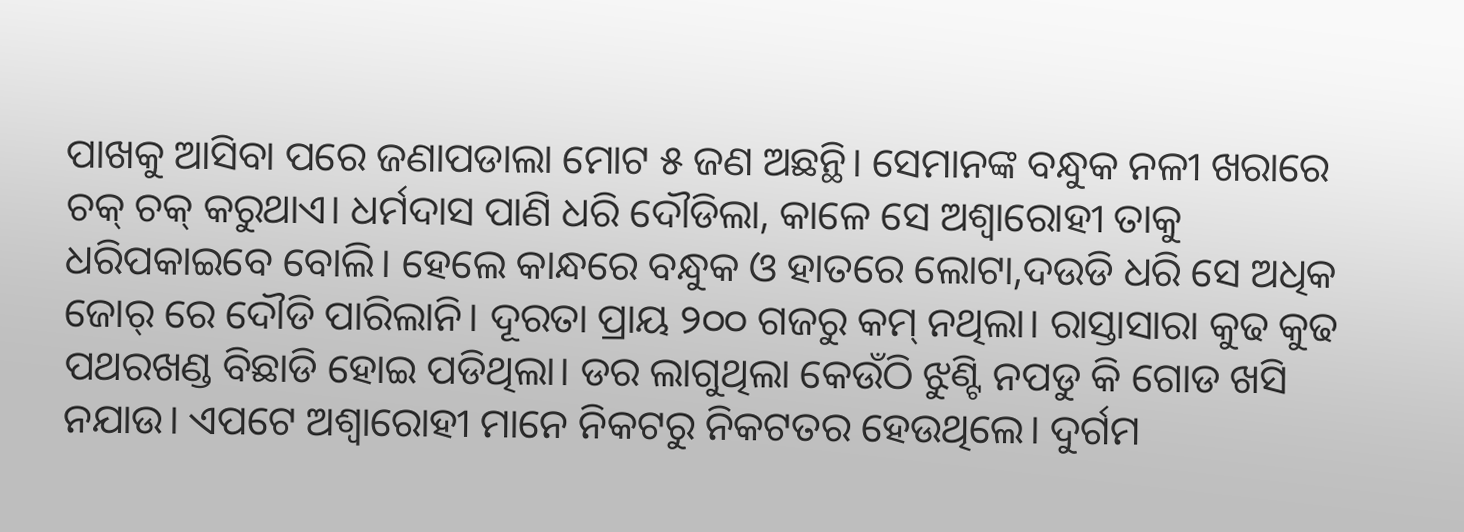ପାଖକୁ ଆସିବା ପରେ ଜଣାପଡାଲା ମୋଟ ୫ ଜଣ ଅଛନ୍ଥି। ସେମାନଙ୍କ ବନ୍ଧୁକ ନଳୀ ଖରାରେ ଚକ୍ ଚକ୍ କରୁଥାଏ। ଧର୍ମଦାସ ପାଣି ଧରି ଦୌଡିଲା, କାଳେ ସେ ଅଶ୍ବାରୋହୀ ତାକୁ ଧରିପକାଇବେ ବୋଲି। ହେଲେ କାନ୍ଧରେ ବନ୍ଧୁକ ଓ ହାତରେ ଲୋଟା,ଦଉଡି ଧରି ସେ ଅଧିକ ଜୋର୍ ରେ ଦୌଡି ପାରିଲାନି। ଦୂରତା ପ୍ରାୟ ୨୦୦ ଗଜରୁ କମ୍ ନଥିଲା। ରାସ୍ତାସାରା କୁଢ କୁଢ ପଥରଖଣ୍ଡ ବିଛାଡି ହୋଇ ପଡିଥିଲା। ଡର ଲାଗୁଥିଲା କେଉଁଠି ଝୁଣ୍ଟି ନପଡୁ କି ଗୋଡ ଖସି ନଯାଉ। ଏପଟେ ଅଶ୍ବାରୋହୀ ମାନେ ନିକଟରୁ ନିକଟତର ହେଉଥିଲେ। ଦୁର୍ଗମ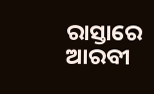ରାସ୍ତାରେ ଆରବୀ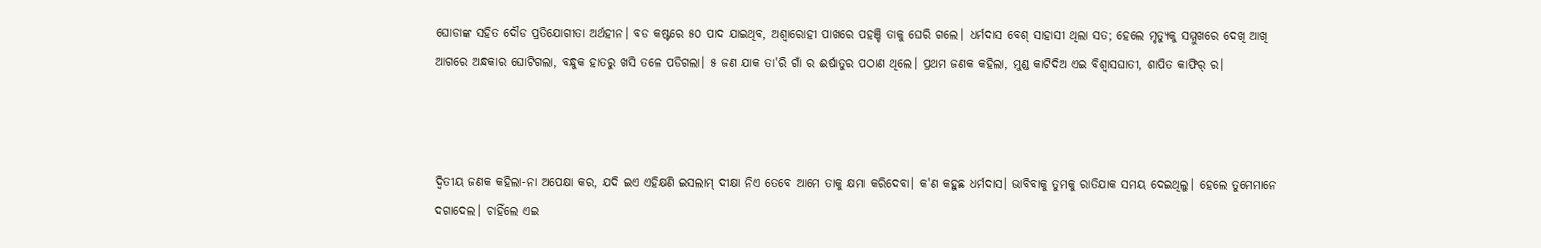ଘୋଡାଙ୍କ ସହିତ ଦୌଡ ପ୍ରତିଯୋଗୀତା ଅର୍ଥହୀନ। ବଡ କଷ୍ଟରେ ୫୦ ପାଦ ଯାଇଥିବ, ଅଶ୍ବାରୋହୀ ପାଖରେ ପହଞ୍ଚି ତାକୁ ଘେରି ଗଲେ। ଧର୍ମଦାସ ବେଶ୍ ସାହାସୀ ଥିଲା ସତ; ହେଲେ ମୃତ୍ୟୁକୁ ସମ୍ମୁଖରେ ଦେଖି ଆଖି ଆଗରେ ଅନ୍ଧକାର ଘୋଟିଗଲା, ବନ୍ଧୁକ ହାତରୁ ଖସି ତଳେ ପଡିଗଲା। ୫ ଜଣ ଯାକ ତା'ରି ଗାଁ ର ଈର୍ଷାତୁର ପଠାଣ ଥିଲେ। ପ୍ରଥମ ଜଣକ କହିଲା, ମୁଣ୍ଡ କାଟିଦିଅ ଏଇ ବିଶ୍ବାସଘାତୀ, ଶାପିତ କାଫିର୍ ର।



ଦ୍ବିତୀୟ ଜଣକ କହିଲା-ନା ଅପେକ୍ଷା କର, ଯଦି ଇଏ ଏହିକ୍ଷଣି ଇସଲାମ୍ ଦୀକ୍ଷା ନିଏ ତେବେ ଆମେ ତାକୁ କ୍ଷମା କରିଦେବା। କ'ଣ କହୁଛ ଧର୍ମଦାସ। ଭାବିବାକୁ ତୁମକୁ ରାତିଯାକ ସମୟ ଦେଇଥିଲୁ। ହେଲେ ତୁମେମାନେ ଦଗାଦେଲ। ଚାହିଁଲେ ଏଇ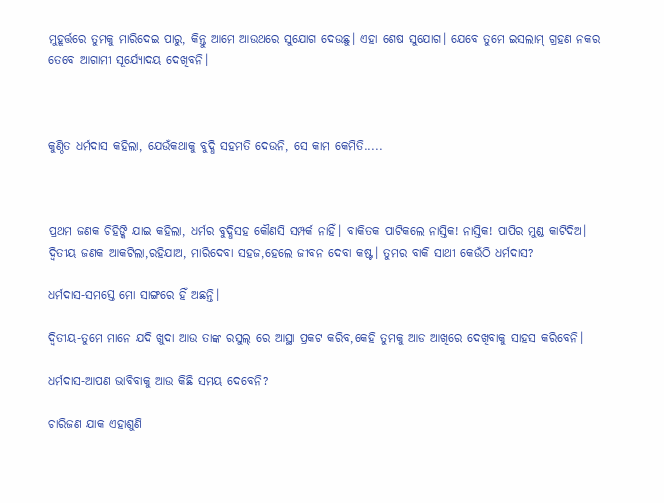ମୁହୂର୍ତ୍ତରେ ତୁମକୁ ମାରିଦେଇ ପାରୁ, କିନ୍ତୁ ଆମେ ଆଉଥରେ ସୁଯୋଗ ଦେଉଛୁ। ଏହା ଶେଷ ସୁଯୋଗ। ଯେବେ ତୁମେ ଇସଲାମ୍ ଗ୍ରହଣ ନକର ତେବେ ଆଗାମୀ ସୂର୍ଯ୍ୟୋଦୟ ଦେଖିବନି।



କୁଣ୍ଠିତ ଧର୍ମଦାସ କହିଲା, ଯେଉଁକଥାକୁ ବୁଦ୍ଧି ସହମତି ଦେଉନି, ସେ କାମ କେମିତି.....



ପ୍ରଥମ ଜଣକ ଚିହିଙ୍କି ଯାଇ କହିଲା, ଧର୍ମର ବୁଦ୍ଧିସହ କୌଣସି ସମ୍ପର୍କ ନାହିଁ। ବାକିତକ ପାଟିକଲେ ନାସ୍ତିକ! ନାସ୍ତିକ! ପାପିର ମୁଣ୍ଡ କାଟିଦିଅ। ଦ୍ବିତୀୟ ଜଣକ ଆକଟିଲା,ରହିଯାଅ, ମାରିଦେବା ସହଜ,ହେଲେ ଜୀବନ ଦେବା କଷ୍ଟ। ତୁମର ବାକି ସାଥୀ କେଉଁଠି ଧର୍ମଦାସ?

ଧର୍ମଦାସ-ସମସ୍ତେ ମୋ ସାଙ୍ଗରେ ହିଁ ଅଛନ୍ତି।

ଦ୍ବିତୀୟ-ତୁମେ ମାନେ ଯଦି ଖୁଦା ଆଉ ତାଙ୍କ ରସୁଲ୍ ରେ ଆସ୍ଥା ପ୍ରକଟ କରିବ,କେହି ତୁମକୁ ଆଡ ଆଖିରେ ଦେଖିବାକୁ ସାହସ କରିବେନି।

ଧର୍ମଦାସ-ଆପଣ ଭାବିବାକୁ ଆଉ କିଛି ସମୟ ଦେବେନି?

ଚାରିଜଣ ଯାକ ଏହାଶୁଣି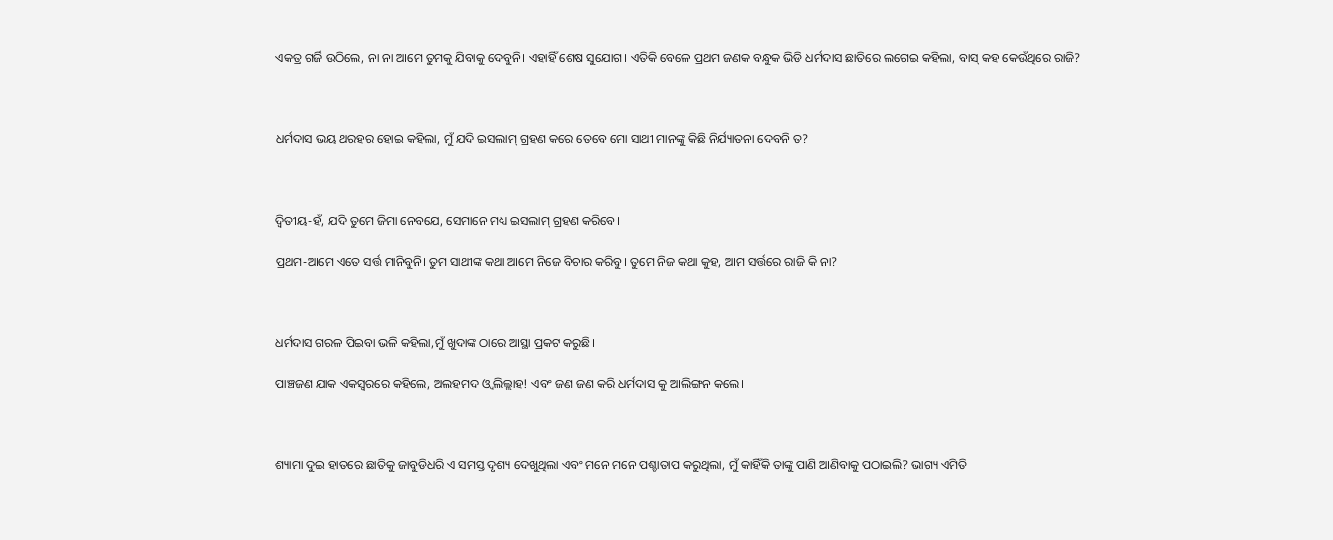ଏକତ୍ର ଗର୍ଜି ଉଠିଲେ, ନା ନା ଆମେ ତୁମକୁ ଯିବାକୁ ଦେବୁନି। ଏହାହିଁ ଶେଷ ସୁଯୋଗ। ଏତିକି ବେଳେ ପ୍ରଥମ ଜଣକ ବନ୍ଧୁକ ଭିଡି ଧର୍ମଦାସ ଛାତିରେ ଲଗେଇ କହିଲା, ବାସ୍ କହ କେଉଁଥିରେ ରାଜି?



ଧର୍ମଦାସ ଭୟ ଥରହର ହୋଇ କହିଲା, ମୁଁ ଯଦି ଇସଲାମ୍ ଗ୍ରହଣ କରେ ତେବେ ମୋ ସାଥୀ ମାନଙ୍କୁ କିଛି ନିର୍ଯ୍ୟାତନା ଦେବନି ତ?



ଦ୍ବିତୀୟ-ହଁ, ଯଦି ତୁମେ ଜିମା ନେବଯେ, ସେମାନେ ମଧ୍ୟ ଇସଲାମ୍ ଗ୍ରହଣ କରିବେ।

ପ୍ରଥମ-ଆମେ ଏତେ ସର୍ତ୍ତ ମାନିବୁନି। ତୁମ ସାଥୀଙ୍କ କଥା ଆମେ ନିଜେ ବିଚାର କରିବୁ। ତୁମେ ନିଜ କଥା କୁହ, ଆମ ସର୍ତ୍ତରେ ରାଜି କି ନା?



ଧର୍ମଦାସ ଗରଳ ପିଇବା ଭଳି କହିଲା,ମୁଁ ଖୁଦାଙ୍କ ଠାରେ ଆସ୍ଥା ପ୍ରକଟ କରୁଛି।

ପାଞ୍ଚଜଣ ଯାକ ଏକସ୍ବରରେ କହିଲେ, ଅଲହମଦ ଓ୍ବ ଲିଲ୍ଲାହ! ଏବଂ ଜଣ ଜଣ କରି ଧର୍ମଦାସ କୁ ଆଲିଙ୍ଗନ କଲେ।



ଶ୍ୟାମା ଦୁଇ ହାତରେ ଛାତିକୁ ଜାବୁଡିଧରି ଏ ସମସ୍ତ ଦୃଶ୍ୟ ଦେଖୁଥିଲା ଏବଂ ମନେ ମନେ ପଶ୍ଚାତାପ କରୁଥିଲା, ମୁଁ କାହିଁକି ତାଙ୍କୁ ପାଣି ଆଣିବାକୁ ପଠାଇଲି? ଭାଗ୍ୟ ଏମିତି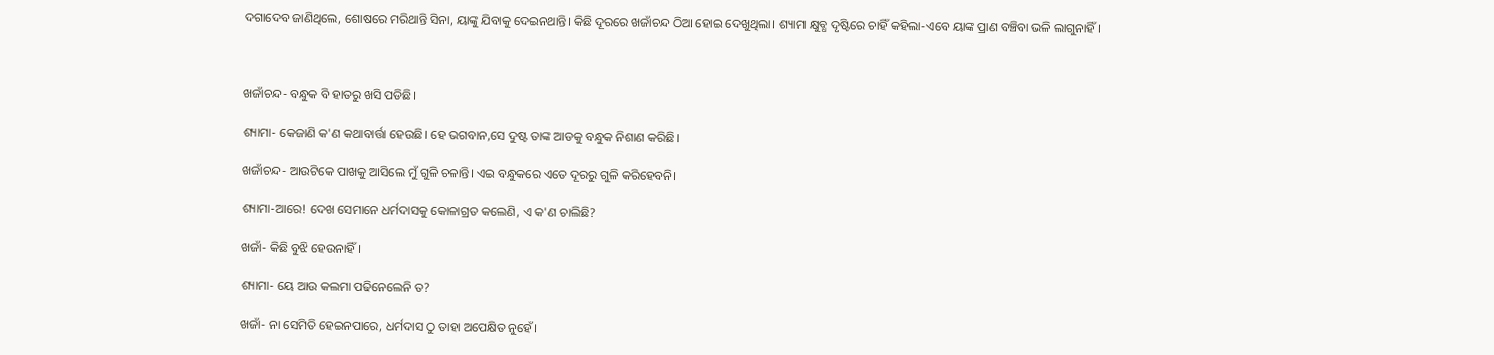ଦଗାଦେବ ଜାଣିଥିଲେ, ଶୋଷରେ ମରିଥାନ୍ତି ସିନା, ୟାଙ୍କୁ ଯିବାକୁ ଦେଇନଥାନ୍ତି। କିଛି ଦୂରରେ ଖଜାଁଚନ୍ଦ ଠିଆ ହୋଇ ଦେଖୁଥିଲା। ଶ୍ୟାମା କ୍ଷୁବ୍ଧ ଦୃଷ୍ଟିରେ ଚାହିଁ କହିଲା-ଏବେ ୟାଙ୍କ ପ୍ରାଣ ବଞ୍ଚିବା ଭଳି ଲାଗୁନାହିଁ।



ଖଜାଁଚନ୍ଦ- ବନ୍ଧୁକ ବି ହାତରୁ ଖସି ପଡିଛି।

ଶ୍ୟାମା- କେଜାଣି କ'ଣ କଥାବାର୍ତ୍ତା ହେଉଛି। ହେ ଭଗବାନ,ସେ ଦୁଷ୍ଟ ତାଙ୍କ ଆଡକୁ ବନ୍ଧୁକ ନିଶାଣ କରିଛି।

ଖଜାଁଚନ୍ଦ- ଆଉଟିକେ ପାଖକୁ ଆସିଲେ ମୁଁ ଗୁଳି ଚଳାନ୍ତି। ଏଇ ବନ୍ଧୁକରେ ଏତେ ଦୂରରୁ ଗୁଳି କରିହେବନି।

ଶ୍ୟାମା-ଆରେ! ଦେଖ ସେମାନେ ଧର୍ମଦାସକୁ କୋଳାଗ୍ରତ କଲେଣି, ଏ କ'ଣ ଚାଲିଛି?

ଖଜାଁ- କିଛି ବୁଝି ହେଉନାହିଁ।

ଶ୍ୟାମା- ୟେ ଆଉ କଲମା ପଢିନେଲେନି ତ?

ଖଜାଁ- ନା ସେମିତି ହେଇନପାରେ, ଧର୍ମଦାସ ଠୁ ତାହା ଅପେକ୍ଷିତ ନୁହେଁ।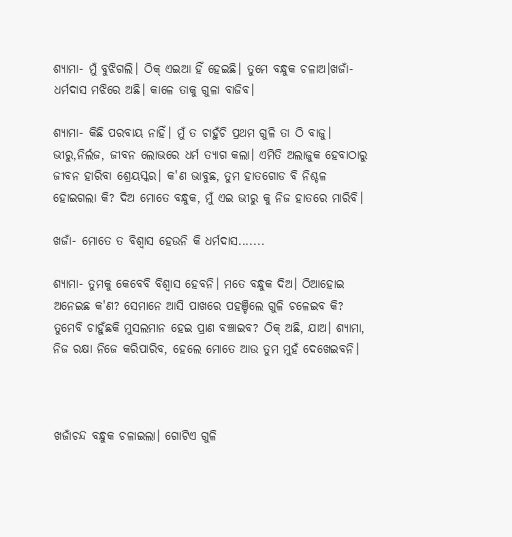ଶ୍ୟାମା- ମୁଁ ବୁଝିଗଲି। ଠିକ୍ ଏଇଆ ହିଁ ହେଇଛି। ତୁମେ ବନ୍ଧୁକ ଚଳାଅ।ଖଜାଁ- ଧର୍ମଦାସ ମଝିରେ ଅଛି। କାଳେ ତାକୁ ଗୁଳା ବାଜିବ।

ଶ୍ୟାମା- କିଛି ପରବାୟ ନାହିଁ। ମୁଁ ତ ଚାହୁଁଚି ପ୍ରଥମ ଗୁଳି ତା ଠି ବାଜୁ। ଭୀରୁ,ନିର୍ଲଜ, ଜୀବନ ଲୋଭରେ ଧର୍ମ ତ୍ୟାଗ କଲା। ଏମିତି ଅଲାଜୁକ ହେବାଠାରୁ ଜୀବନ ହାରିବା ଶ୍ରେୟସ୍କର। କ'ଣ ଭାବୁଛ, ତୁମ ହାତଗୋଡ ବି ନିଶ୍ଚଳ ହୋଇଗଲା କି? ଦିଅ ମୋତେ ବନ୍ଧୁକ, ମୁଁ ଏଇ ଭୀରୁ କୁ ନିଜ ହାତରେ ମାରିବି।

ଖଜାଁ- ମୋତେ ତ ବିଶ୍ବାସ ହେଉନି କି ଧର୍ମଦାସ.......

ଶ୍ୟାମା- ତୁମକୁ କେବେବି ବିଶ୍ବାସ ହେବନି। ମତେ ବନ୍ଧୁକ ଦିଅ। ଠିଆହୋଇ ଅନେଇଛ କ'ଣ? ସେମାନେ ଆସି ପାଖରେ ପହଞ୍ଚିଲେ ଗୁଳି ଚଳେଇବ କି? ତୁମେବି ଚାହୁଁଛକି ମୁସଲମାନ ହେଇ ପ୍ରାଣ ବଞ୍ଚାଇବ? ଠିକ୍ ଅଛି, ଯାଅ। ଶ୍ୟାମା, ନିଜ ରକ୍ଷା ନିଜେ କରିପାରିବ, ହେଲେ ମୋତେ ଆଉ ତୁମ ମୁହଁ ଦେଖେଇବନି।



ଖଜାଁଚନ୍ଦ ବନ୍ଧୁକ ଚଳାଇଲା। ଗୋଟିଏ ଗୁଳି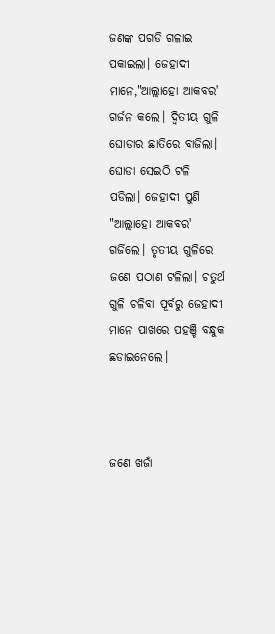ଜଣଙ୍କ ପଗଡି ଗଳାଇ ପକାଇଲା। ଜେହାଦୀ ମାନେ,"ଆଲ୍ଲାହୋ ଆକବର' ଗର୍ଜନ କଲେ। ଦ୍ବିତୀୟ ଗୁଳି ଘୋଡାର ଛାତିରେ ବାଜିଲା। ଘୋଡା ସେଇଠି ଟଳି ପଡିଲା। ଜେହାଦୀ ପୁଣି "ଆଲ୍ଲାହୋ ଆକବର' ଗର୍ଜିଲେ। ତୃତୀୟ ଗୁଳିରେ ଜଣେ ପଠାଣ ଟଳିଲା। ଚତୁର୍ଥ ଗୁଳି ଚଳିବା ପୂର୍ବରୁ ଜେହାଦୀ ମାନେ ପାଖରେ ପହଞ୍ଚି ବନ୍ଧୁକ ଛଡାଇନେଲେ।



ଜଣେ ଖଜାଁ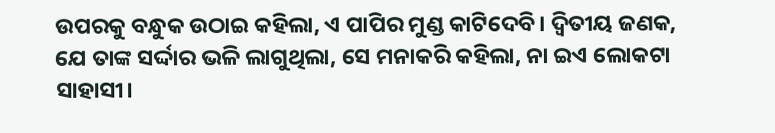ଉପରକୁ ବନ୍ଧୁକ ଉଠାଇ କହିଲା, ଏ ପାପିର ମୁଣ୍ଡ କାଟିଦେବି। ଦ୍ବିତୀୟ ଜଣକ, ଯେ ତାଙ୍କ ସର୍ଦ୍ଦାର ଭଳି ଲାଗୁଥିଲା, ସେ ମନାକରି କହିଲା, ନା ଇଏ ଲୋକଟା ସାହାସୀ।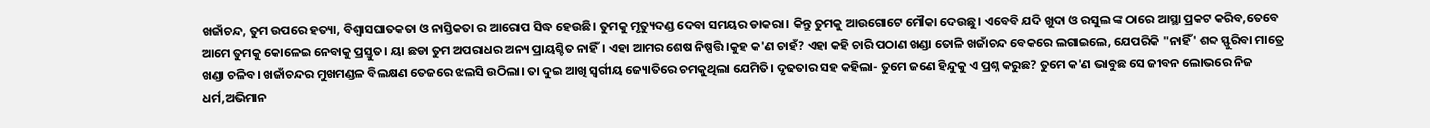ଖଜାଁଚନ୍ଦ, ତୁମ ଉପରେ ହତ୍ୟା, ବିଶ୍ବାସଘାତକତା ଓ ନାସ୍ତିକତା ର ଆରୋପ ସିଦ୍ଧ ହେଉଛି। ତୁମକୁ ମୃତ୍ୟୁଦଣ୍ଡ ଦେବା ସମୟର ଡାକରା। କିନ୍ତୁ ତୁମକୁ ଆଉଗୋଟେ ମୌକା ଦେଉଛୁ। ଏବେବି ଯଦି ଖୁଦା ଓ ରସୁଲ ଙ୍କ ଠାରେ ଆସ୍ଥା ପ୍ରକଟ କରିବ,ତେବେ ଆମେ ତୁମକୁ କୋଳେଇ ନେବାକୁ ପ୍ରସ୍ତୁତ। ୟା ଛଡା ତୁମ ଅପରାଧର ଅନ୍ୟ ପ୍ରାୟଶ୍ଚିତ ନାହିଁ। ଏହା ଆମର ଶେଷ ନିଷ୍ପତ୍ତି।କୁହ କ'ଣ ଚାହଁ? ଏହା କହି ଚାରି ପଠାଣ ଖଣ୍ଡା ତୋଳି ଖଜାଁଚନ୍ଦ ବେକରେ ଲଗାଇଲେ, ଯେପରିକି "ନାହିଁ' ଶବ୍ଦ ସ୍ଫୁରିବା ମାତ୍ରେ ଖଣ୍ଡା ଚଳିବ। ଖଜାଁଚନ୍ଦର ମୁଖମଣ୍ଡଳ ବିଲକ୍ଷଣ ତେଜରେ ଝଲସି ଉଠିଲା। ତା ଦୁଇ ଆଖି ସ୍ବର୍ଗୀୟ ଜ୍ୟୋତିରେ ଚମକୁଥିଲା ଯେମିତି। ଦୃଢତାର ସହ କହିଲା- ତୁମେ ଜଣେ ହିନ୍ଦୁକୁ ଏ ପ୍ରଶ୍ନ କରୁଛ? ତୁମେ କ'ଣ ଭାବୁଛ ସେ ଜୀବନ ଲୋଭରେ ନିଜ ଧର୍ମ,ଅଭିମାନ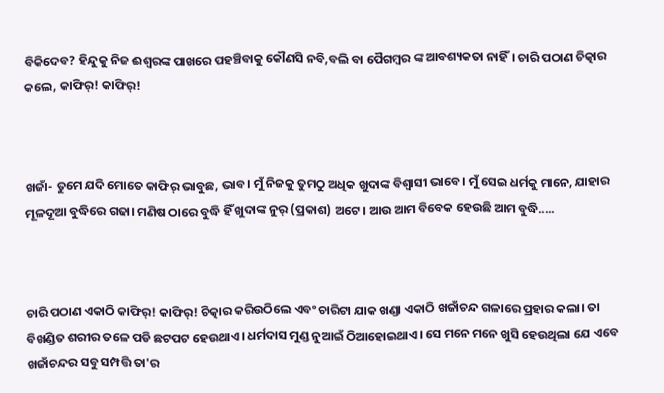ବିକିଦେବ? ହିନ୍ଦୁକୁ ନିଜ ଈଶ୍ବରଙ୍କ ପାଖରେ ପହଞ୍ଚିବାକୁ କୌଣସି ନବି,ବଲି ବା ପୈଗମ୍ବର ଙ୍କ ଆବଶ୍ୟକତା ନାହିଁ। ଚାରି ପଠାଣ ଚିତ୍କାର କଲେ, କାଫିର୍! କାଫିର୍!



ଖଜାଁ- ତୁମେ ଯଦି ମୋତେ କାଫିର୍ ଭାବୁଛ, ଭାବ। ମୁଁ ନିଜକୁ ତୁମଠୁ ଅଧିକ ଖୁଦାଙ୍କ ବିଶ୍ବାସୀ ଭାବେ। ମୁଁ ସେଇ ଧର୍ମକୁ ମାନେ, ଯାହାର ମୂଳଦୂଆ ବୁଦ୍ଧିରେ ଗଢା। ମଣିଷ ଠାରେ ବୁଦ୍ଧି ହିଁ ଖୁଦାଙ୍କ ନୁର୍ (ପ୍ରକାଶ) ଅଟେ। ଆଉ ଆମ ବିବେକ ହେଉଛି ଆମ ବୁଦ୍ଧି.....



ଚାରି ପଠାଣ ଏକାଠି କାଫିର୍! କାଫିର୍! ଚିତ୍କାର କରିଉଠିଲେ ଏବଂ ଚାରିଟା ଯାକ ଖଣ୍ଡା ଏକାଠି ଖଜାଁଚନ୍ଦ ଗଳାରେ ପ୍ରହାର କଲା। ତା ବିଖଣ୍ଡିତ ଶରୀର ତଳେ ପଡି ଛଟପଟ ହେଉଥାଏ। ଧର୍ମଦାସ ମୁଣ୍ଡ ନୁଆଇଁ ଠିଆହୋଇଥାଏ। ସେ ମନେ ମନେ ଖୁସି ହେଉଥିଲା ଯେ ଏବେ ଖଜାଁଚନ୍ଦର ସବୁ ସମ୍ପତ୍ତି ତା'ର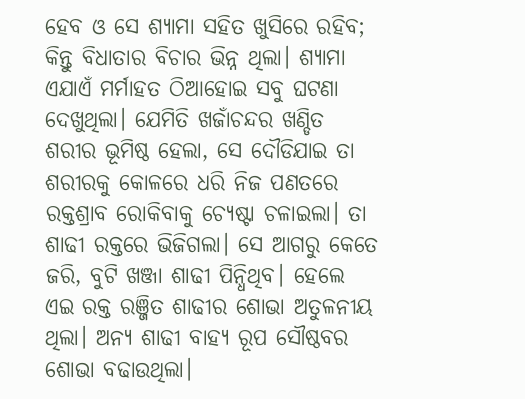ହେବ ଓ ସେ ଶ୍ୟାମା ସହିତ ଖୁସିରେ ରହିବ; କିନ୍ତୁ ବିଧାତାର ବିଚାର ଭିନ୍ନ ଥିଲା। ଶ୍ୟାମା ଏଯାଏଁ ମର୍ମାହତ ଠିଆହୋଇ ସବୁ ଘଟଣା ଦେଖୁଥିଲା। ଯେମିତି ଖଜାଁଚନ୍ଦର ଖଣ୍ଡିତ ଶରୀର ଭୂମିଷ୍ଠ ହେଲା, ସେ ଦୌଡିଯାଇ ତା ଶରୀରକୁ କୋଳରେ ଧରି ନିଜ ପଣତରେ ରକ୍ତଶ୍ରାବ ରୋକିବାକୁ ଚ୍ୟେଷ୍ଟା ଚଳାଇଲା। ତା ଶାଢୀ ରକ୍ତରେ ଭିଜିଗଲା। ସେ ଆଗରୁ କେତେ ଜରି, ବୁଟି ଖଞ୍ଜା ଶାଢୀ ପିନ୍ଧିଥିବ। ହେଲେ ଏଇ ରକ୍ତ ରଞ୍ଜିତ ଶାଢୀର ଶୋଭା ଅତୁଳନୀୟ ଥିଲା। ଅନ୍ୟ ଶାଢୀ ବାହ୍ୟ ରୂପ ସୌଷ୍ଠବର ଶୋଭା ବଢାଉଥିଲା।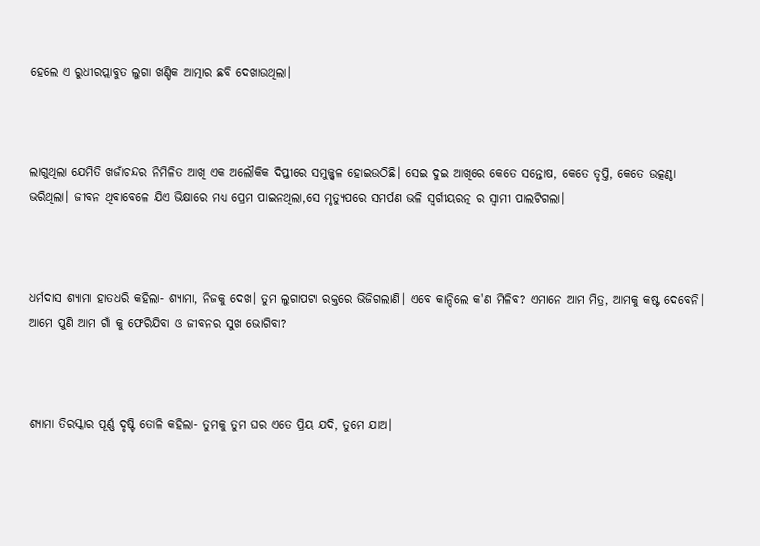ହେଲେ ଏ ରୁଧୀରପ୍ଲାବୁତ ଲୁଗା ଖଣ୍ଡିକ ଆତ୍ମାର ଛବି ଦେଖାଉଥିଲା।



ଲାଗୁଥିଲା ଯେମିତି ଖଜାଁଚନ୍ଦର ନିମିଳିତ ଆଖି ଏକ ଅଲୌକିକ ଦିପ୍ତୀରେ ସମୁଜ୍ଜ୍ବଳ ହୋଇଉଠିଛି। ସେଇ ଦୁଇ ଆଖିରେ କେତେ ସନ୍ତୋଷ, କେତେ ତୃପ୍ତି, କେତେ ଉତ୍କଣ୍ଠା ଭରିଥିଲା। ଜୀବନ ଥିବାବେଳେ ଯିଏ ଭିକ୍ଷାରେ ମଧ୍ୟ ପ୍ରେମ ପାଇନଥିଲା,ସେ ମୃତ୍ୟୁପରେ ସମର୍ପଣ ଭଳି ସ୍ବର୍ଗୀୟରତ୍ନ ର ସ୍ବାମୀ ପାଲଟିଗଲା।



ଧର୍ମଦାସ ଶ୍ୟାମା ହାତଧରି କହିଲା- ଶ୍ୟାମା, ନିଜକୁ ଦେଖ। ତୁମ ଲୁଗାପଟା ରକ୍ତରେ ଭିଜିଗଲାଣି। ଏବେ କାନ୍ଦିଲେ କ'ଣ ମିଳିବ? ଏମାନେ ଆମ ମିତ୍ର, ଆମକୁ କଷ୍ଟ ଦେବେନି। ଆମେ ପୁଣି ଆମ ଗାଁ କୁ ଫେରିଯିବା ଓ ଜୀବନର ସୁଖ ଭୋଗିବା?



ଶ୍ୟାମା ତିରସ୍କାର ପୂର୍ଣ୍ଣ ଦୃଷ୍ଟି ତୋଳି କହିଲା- ତୁମକୁ ତୁମ ଘର ଏତେ ପ୍ରିୟ ଯଦି, ତୁମେ ଯାଅ।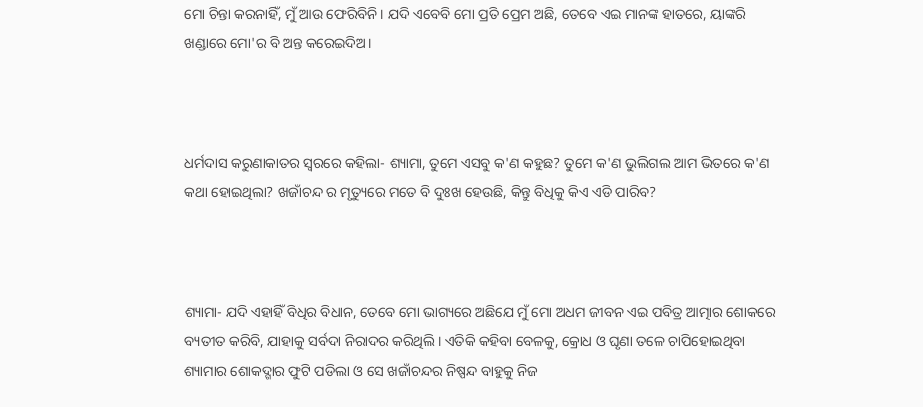ମୋ ଚିନ୍ତା କରନାହିଁ, ମୁଁ ଆଉ ଫେରିବିନି। ଯଦି ଏବେବି ମୋ ପ୍ରତି ପ୍ରେମ ଅଛି, ତେବେ ଏଇ ମାନଙ୍କ ହାତରେ, ୟାଙ୍କରି ଖଣ୍ଡାରେ ମୋ'ର ବି ଅନ୍ତ କରେଇଦିଅ।



ଧର୍ମଦାସ କରୁଣାକାତର ସ୍ବରରେ କହିଲା- ଶ୍ୟାମା, ତୁମେ ଏସବୁ କ'ଣ କହୁଛ? ତୁମେ କ'ଣ ଭୁଲିଗଲ ଆମ ଭିତରେ କ'ଣ କଥା ହୋଇଥିଲା? ଖଜାଁଚନ୍ଦ ର ମୃତ୍ୟୁରେ ମତେ ବି ଦୁଃଖ ହେଉଛି, କିନ୍ତୁ ବିଧିକୁ କିଏ ଏଡି ପାରିବ?



ଶ୍ୟାମା- ଯଦି ଏହାହିଁ ବିଧିର ବିଧାନ, ତେବେ ମୋ ଭାଗ୍ୟରେ ଅଛିଯେ ମୁଁ ମୋ ଅଧମ ଜୀବନ ଏଇ ପବିତ୍ର ଆତ୍ମାର ଶୋକରେ ବ୍ୟତୀତ କରିବି, ଯାହାକୁ ସର୍ବଦା ନିରାଦର କରିଥିଲି। ଏତିକି କହିବା ବେଳକୁ, କ୍ରୋଧ ଓ ଘୃଣା ତଳେ ଚାପିହୋଇଥିବା ଶ୍ୟାମାର ଶୋକଦ୍ଗାର ଫୁଟି ପଡିଲା ଓ ସେ ଖଜାଁଚନ୍ଦର ନିଷ୍ପନ୍ଦ ବାହୁକୁ ନିଜ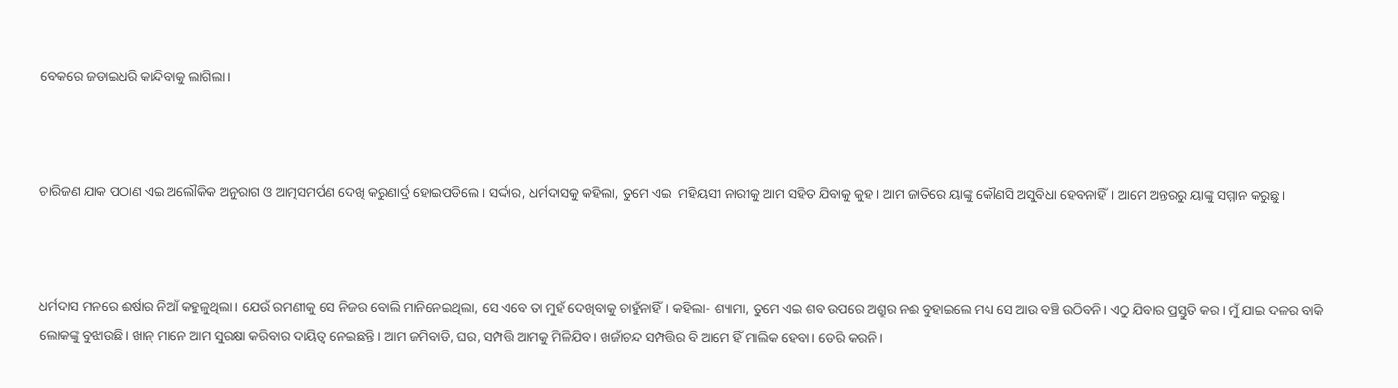ବେକରେ ଜଡାଇଧରି କାନ୍ଦିବାକୁ ଲାଗିଲା।



ଚାରିଜଣ ଯାକ ପଠାଣ ଏଇ ଅଲୌକିକ ଅନୁରାଗ ଓ ଆତ୍ମସମର୍ପଣ ଦେଖି କରୁଣାର୍ଦ୍ର ହୋଇପଡିଲେ। ସର୍ଦ୍ଦାର, ଧର୍ମଦାସକୁ କହିଲା, ତୁମେ ଏଇ  ମହିୟସୀ ନାରୀକୁ ଆମ ସହିତ ଯିବାକୁ କୁହ। ଆମ ଜାତିରେ ୟାଙ୍କୁ କୌଣସି ଅସୁବିଧା ହେବନାହିଁ। ଆମେ ଅନ୍ତରରୁ ୟାଙ୍କୁ ସମ୍ମାନ କରୁଛୁ।



ଧର୍ମଦାସ ମନରେ ଈର୍ଷାର ନିଆଁ କହୁଳୁଥିଲା। ଯେଉଁ ରମଣୀକୁ ସେ ନିଜର ବୋଲି ମାନିନେଇଥିଲା, ସେ ଏବେ ତା ମୁହଁ ଦେଖିବାକୁ ଚାହୁଁନାହିଁ। କହିଲା- ଶ୍ୟାମା, ତୁମେ ଏଇ ଶବ ଉପରେ ଅଶ୍ରୁର ନଈ ବୁହାଇଲେ ମଧ୍ୟ ସେ ଆଉ ବଞ୍ଚି ଉଠିବନି। ଏଠୁ ଯିବାର ପ୍ରସ୍ତୁତି କର। ମୁଁ ଯାଇ ଦଳର ବାକି ଲୋକଙ୍କୁ ବୁଝାଉଛି। ଖାନ୍ ମାନେ ଆମ ସୁରକ୍ଷା କରିବାର ଦାୟିତ୍ବ ନେଇଛନ୍ତି। ଆମ ଜମିବାଡି, ଘର, ସମ୍ପତ୍ତି ଆମକୁ ମିଳିଯିବ। ଖଜାଁଚନ୍ଦ ସମ୍ପତ୍ତିର ବି ଆମେ ହିଁ ମାଲିକ ହେବା। ଡେରି କରନି।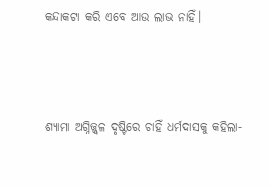କନ୍ଦାକଟା କରି ଏବେ ଆଉ ଲାଭ ନାହିଁ।



ଶ୍ୟାମା ଅଗ୍ନିଜ୍ଜ୍ବଳ ଦୃଷ୍ଟିରେ ଚାହିଁ ଧର୍ମଦାସକୁ କହିଲା-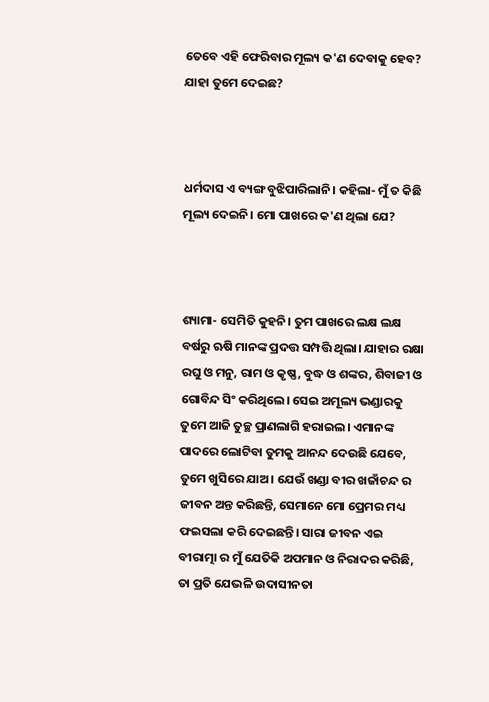ତେବେ ଏହି ଫେରିବାର ମୂଲ୍ୟ କ'ଣ ଦେବାକୁ ହେବ? ଯାହା ତୁମେ ଦେଇଛ?



ଧର୍ମଦାସ ଏ ବ୍ୟଙ୍ଗ ବୁଝିପାରିଲାନି। କହିଲା- ମୁଁ ତ କିଛି ମୂଲ୍ୟ ଦେଇନି। ମୋ ପାଖରେ କ'ଣ ଥିଲା ଯେ?



ଶ୍ୟାମା- ସେମିତି କୁହନି। ତୁମ ପାଖରେ ଲକ୍ଷ ଲକ୍ଷ ବର୍ଷରୁ ଋଷି ମାନଙ୍କ ପ୍ରଦତ୍ତ ସମ୍ପତ୍ତି ଥିଲା। ଯାହାର ରକ୍ଷା ରଘୁ ଓ ମନୁ, ରାମ ଓ କୃଷ୍ଣ, ବୁଦ୍ଧ ଓ ଶଙ୍କର, ଶିବାଜୀ ଓ ଗୋବିନ୍ଦ ସିଂ କରିଥିଲେ। ସେଇ ଅମୂଲ୍ୟ ଭଣ୍ଡାରକୁ ତୁମେ ଆଜି ତୁଚ୍ଛ ପ୍ରାଣଲାଗି ହରାଇଲ। ଏମାନଙ୍କ ପାଦରେ ଲୋଟିବା ତୁମକୁ ଆନନ୍ଦ ଦେଉଛି ଯେବେ, ତୁମେ ଖୁସିରେ ଯାଅ। ଯେଉଁ ଖଣ୍ଡା ବୀର ଖଜାଁଚନ୍ଦ ର ଜୀବନ ଅନ୍ତ କରିଛନ୍ତି, ସେମାନେ ମୋ ପ୍ରେମର ମଧ୍ୟ ଫଇସଲା କରି ଦେଇଛନ୍ତି। ସାରା ଜୀବନ ଏଇ ବୀରାତ୍ମା ର ମୁଁ ଯେତିକି ଅପମାନ ଓ ନିରାଦର କରିଛି, ତା ପ୍ରତି ଯେଭଳି ଉଦାସୀନତା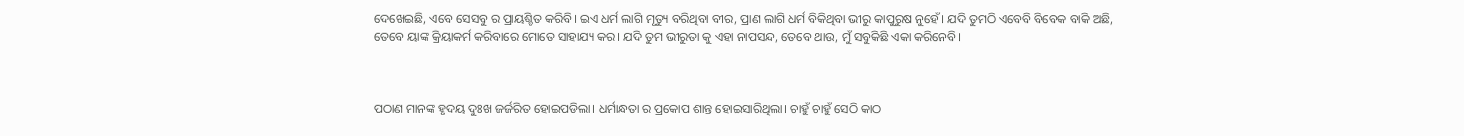ଦେଖେଇଛି, ଏବେ ସେସବୁ ର ପ୍ରାୟଶ୍ଚିତ କରିବି। ଇଏ ଧର୍ମ ଲାଗି ମୃତ୍ୟୁ ବରିଥିବା ବୀର, ପ୍ରାଣ ଲାଗି ଧର୍ମ ବିକିଥିବା ଭୀରୁ କାପୁରୁଷ ନୁହେଁ। ଯଦି ତୁମଠି ଏବେବି ବିବେକ ବାକି ଅଛି, ତେବେ ୟାଙ୍କ କ୍ରିୟାକର୍ମ କରିବାରେ ମୋତେ ସାହାଯ୍ୟ କର। ଯଦି ତୁମ ଭୀରୁତା କୁ ଏହା ନାପସନ୍ଦ, ତେବେ ଥାଉ, ମୁଁ ସବୁକିଛି ଏକା କରିନେବି।



ପଠାଣ ମାନଙ୍କ ହୃଦୟ ଦୁଃଖ ଜର୍ଜରିତ ହୋଇପଡିଲା। ଧର୍ମାନ୍ଧତା ର ପ୍ରକୋପ ଶାନ୍ତ ହୋଇସାରିଥିଲା। ଚାହୁଁ ଚାହୁଁ ସେଠି କାଠ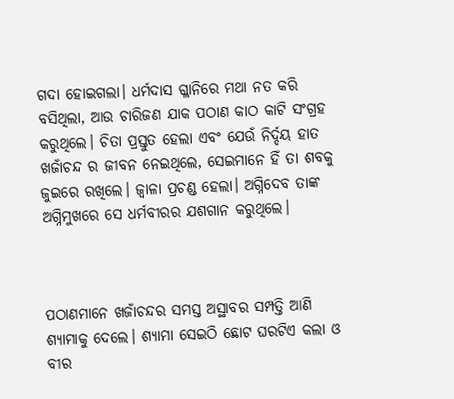ଗଦା ହୋଇଗଲା। ଧର୍ମଦାସ ଗ୍ଳାନିରେ ମଥା ନତ କରି ବସିଥିଲା, ଆଉ ଚାରିଜଣ ଯାକ ପଠାଣ କାଠ କାଟି ସଂଗ୍ରହ କରୁଥିଲେ। ଚିତା ପ୍ରସ୍ତୁତ ହେଲା ଏବଂ ଯେଉଁ ନିର୍ଦ୍ଦୟ ହାତ ଖଜାଁଚନ୍ଦ ର ଜୀବନ ନେଇଥିଲେ, ସେଇମାନେ ହିଁ ତା ଶବକୁ ଜୁଇରେ ରଖିଲେ। ଜ୍ବାଳା ପ୍ରଚଣ୍ଡ ହେଲା। ଅଗ୍ନିଦେବ ତାଙ୍କ ଅଗ୍ନିମୁଖରେ ସେ ଧର୍ମବୀରର ଯଶଗାନ କରୁଥିଲେ।



ପଠାଣମାନେ ଖଜାଁଚନ୍ଦର ସମସ୍ତ ଅସ୍ଥାବର ସମ୍ପତ୍ତି ଆଣି ଶ୍ୟାମାକୁ ଦେଲେ। ଶ୍ୟାମା ସେଇଠି ଛୋଟ ଘରଟିଏ କଲା ଓ ବୀର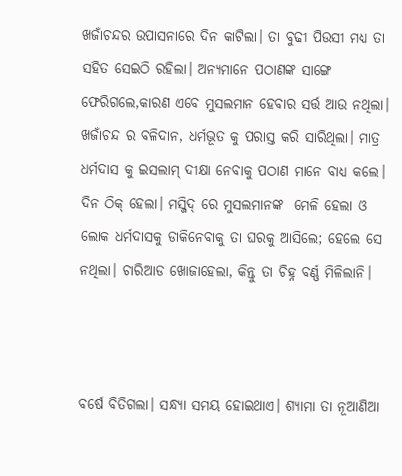ଖଜାଁଚନ୍ଦର ଉପାସନାରେ ଦିନ କାଟିଲା। ତା ବୁଢୀ ପିଉସୀ ମଧ୍ୟ ତା ସହିତ ସେଇଠି ରହିଲା। ଅନ୍ୟମାନେ ପଠାଣଙ୍କ ସାଙ୍ଗେ ଫେରିଗଲେ,କାରଣ ଏବେ ମୁସଲମାନ ହେବାର ସର୍ତ୍ତ ଆଉ ନଥିଲା। ଖଜାଁଚନ୍ଦ ର ବଳିଦାନ, ଧର୍ମଭୂତ କୁ ପରାସ୍ତ କରି ସାରିଥିଲା। ମାତ୍ର ଧର୍ମଦାସ କୁ ଇସଲାମ୍ ଦୀକ୍ଷା ନେବାକୁ ପଠାଣ ମାନେ ବାଧ୍ୟ କଲେ। ଦିନ ଠିକ୍ ହେଲା। ମସ୍ଜିଦ୍ ରେ ମୁସଲମାନଙ୍କ  ମେଳି ହେଲା ଓ ଲୋକ ଧର୍ମଦାସକୁ ଡାକିନେବାକୁ ତା ଘରକୁ ଆସିଲେ; ହେଲେ ସେ ନଥିଲା। ଚାରିଆଡ ଖୋଜାହେଲା, କିନ୍ତୁ ତା ଚିହ୍ନ ବର୍ଣ୍ଣ ମିଳିଲାନି।



ବର୍ଷେ ବିତିଗଲା। ସନ୍ଧ୍ୟା ସମୟ ହୋଇଥାଏ। ଶ୍ୟାମା ତା ନୂଆଣିଆ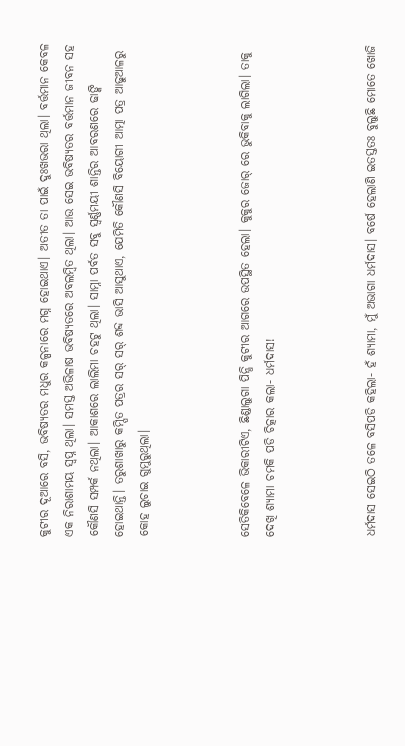କୁଟୀର ଦୂଆରେ ବସି, ଭବିଷ୍ୟତର ମଧୁର କଳ୍ପନାରେ ମଗ୍ନ ହୋଇଥାଏ। ଅତୀତ ତା ପାଇଁ ଦୁଃଖଭରା ଥିଲା। ବର୍ତ୍ତମାନ କେବଳ ଏକ ନିରାଶାମୟ ସ୍ବପ୍ନ ଥିଲା। ସମସ୍ତ ଅଭିଳାଷ ଭବିଷ୍ୟତରେ ଅବଲମ୍ବିତ ଥିଲା। ଆଉ ସେଇ ଭବିଷ୍ୟତର ବର୍ତ୍ତମାନ ଜୀବନ ସହ କୌଣସି ସମ୍ପର୍କ ନଥିଲା। ଆକାଶରେ ଲାଲିମା ଚହଟୁ ଥିଲା। ସାମ୍ନା ପର୍ବତ ସବୁ ସ୍ବର୍ଣ୍ଣମୟୀ ଶାନ୍ତିର ଆବରଣରେ ଢାଙ୍କି ହୋଇଥାନ୍ତି। ତରୁଶାଖାରୁ କମ୍ପିତ ପତ୍ରର ସର୍ ସର୍ ଶବ୍ଦ ଭାସି ଆସୁଥାଏ, ଯେମିତି କୌଣସି ବିୟୋଗୀ ଆତ୍ମା ପତ୍ର ଆଢୁଆଳରୁ କୋହ ଲୁଚାଇ ଗୁମୁରୁଥିଲା।



ସେତିକିବେଳେ ଭିକାରୀଟିଏ, ଛିଣ୍ଡାଲୁଗା ପିନ୍ଧି କୁଟୀର ଆଗରେ ଉପସ୍ଥିତ ହେଲା। କୁକୁର ଜୋର୍ ରେ ଭୁକିବାକୁ ଲାଗିଲା। ତାକୁ ଦେଖି ଶ୍ୟାମା ଚମକି ପଡି ଚିତ୍କାର କଲା- ଧର୍ମଦାସ!



ଧର୍ମଦାସ ସେଇଠି ତଳେ ବସିପଡି କହିଲା- ହଁ ଶ୍ୟାମା, ମୁଁ ଅଭାଗା ଧର୍ମଦାସ। ବର୍ଷେ ହେଲାଣି ଇତସ୍ତତଃ ବୁଲୁଛି ମୋତେ ଖୋଜି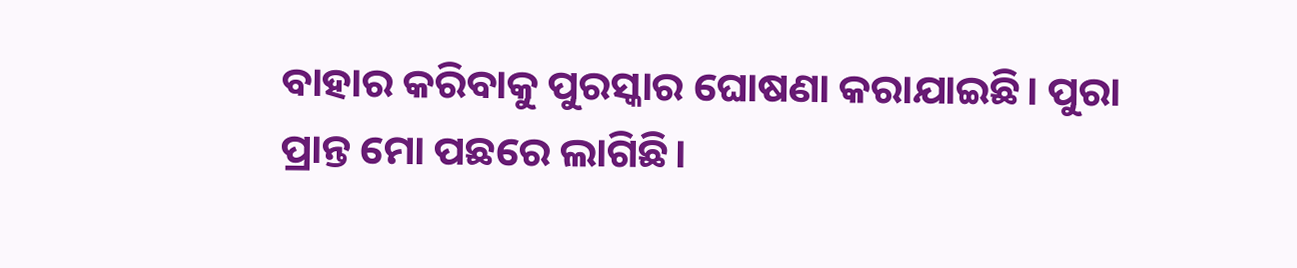ବାହାର କରିବାକୁ ପୁରସ୍କାର ଘୋଷଣା କରାଯାଇଛି। ପୁରା ପ୍ରାନ୍ତ ମୋ ପଛରେ ଲାଗିଛି।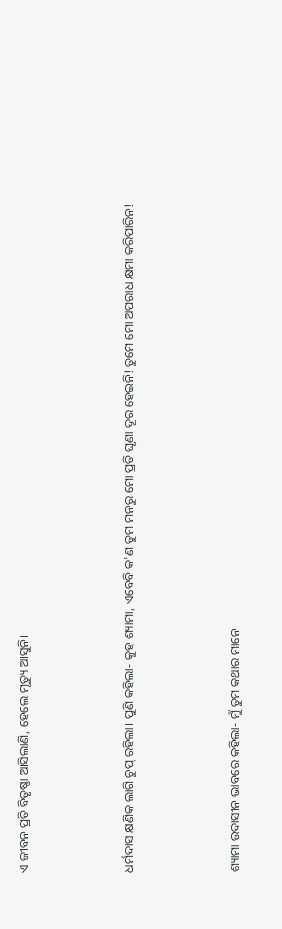ଏ ଜୀବନ ପ୍ରତି ବିତୃଷ୍ଣା ଆସିଲାଣି, ହେଲେ ମୃତ୍ୟୁ ଆସୁନି।



ଧର୍ମଦାସ କ୍ଷଣିକ ଲାଗି ଚୁପ୍ ରହିଲା। ପୁଣି କହିଲା- କୁହ ଶ୍ୟାମା, ଏବେବି କ'ଣ ତୁମ ମନରୁ ମୋ ପ୍ରତି ଘୃଣା ଦୂର ହେଇନି! ତୁମେ ମୋ ଅପରାଧ କ୍ଷମା କରିପାରିନ!



ଶ୍ୟାମା ଉଦାସୀନ ଭାବରେ କହିଲା- ମୁଁ ତୁମ କଥାର ମାନେ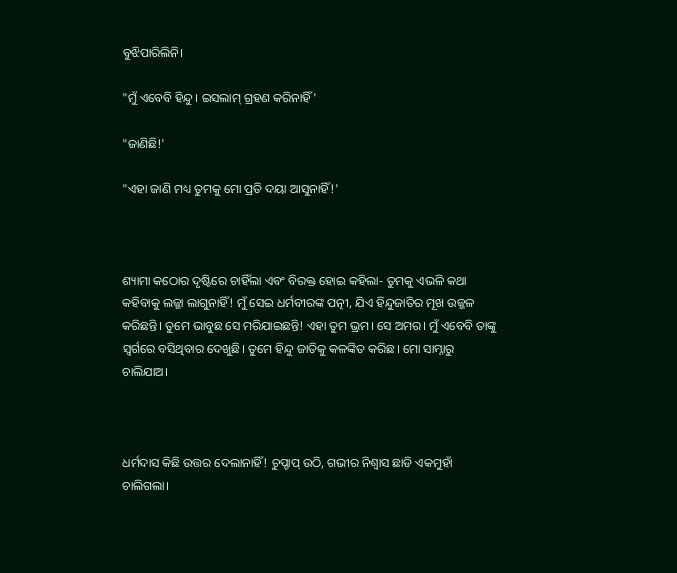ବୁଝିପାରିଲିନି।

"ମୁଁ ଏବେବି ହିନ୍ଦୁ। ଇସଲାମ୍ ଗ୍ରହଣ କରିନାହିଁ'

"ଜାଣିଛି!'

"ଏହା ଜାଣି ମଧ୍ୟ ତୁମକୁ ମୋ ପ୍ରତି ଦୟା ଆସୁନାହିଁ!'



ଶ୍ୟାମା କଠୋର ଦୃଷ୍ଟିରେ ଚାହିଁଲା ଏବଂ ବିରକ୍ତ ହୋଇ କହିଲା- ତୁମକୁ ଏଭଳି କଥା କହିବାକୁ ଲଜ୍ଜା ଲାଗୁନାହିଁ! ମୁଁ ସେଇ ଧର୍ମବୀରଙ୍କ ପତ୍ନୀ, ଯିଏ ହିନ୍ଦୁଜାତିର ମୂଖ ଉଜ୍ଜଳ କରିଛନ୍ତି। ତୁମେ ଭାବୁଛ ସେ ମରିଯାଇଛନ୍ତି! ଏହା ତୁମ ଭ୍ରମ। ସେ ଅମର। ମୁଁ ଏବେବି ତାଙ୍କୁ ସ୍ବର୍ଗରେ ବସିଥିବାର ଦେଖୁଛି। ତୁମେ ହିନ୍ଦୁ ଜାତିକୁ କଳଙ୍କିତ କରିଛ। ମୋ ସାମ୍ନାରୁ ଚାଲିଯାଅ।



ଧର୍ମଦାସ କିଛି ଉତ୍ତର ଦେଲାନାହିଁ! ଚୁପ୍ଚାପ୍ ଉଠି, ଗଭୀର ନିଶ୍ବାସ ଛାଡି ଏକମୁହାଁ ଚାଲିଗଲା।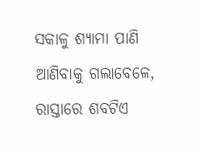ସକାଳୁ ଶ୍ୟାମା ପାଣି ଆଣିବାକୁ ଗଲାବେଳେ, ରାସ୍ତାରେ ଶବଟିଏ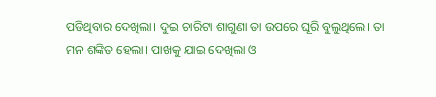ପଡିଥିବାର ଦେଖିଲା। ଦୁଇ ଚାରିଟା ଶାଗୁଣା ତା ଉପରେ ଘୂରି ବୁଲୁଥିଲେ। ତା ମନ ଶଙ୍କିତ ହେଲା। ପାଖକୁ ଯାଇ ଦେଖିଲା ଓ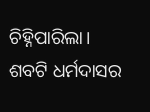ଚିହ୍ନିପାରିଲା। ଶବଟି ଧର୍ମଦାସର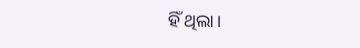ହିଁ ଥିଲା।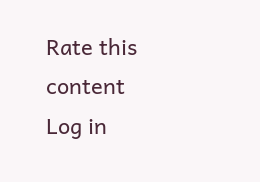Rate this content
Log in